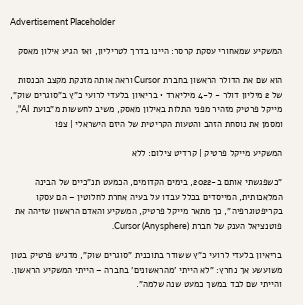Advertisement Placeholder

המשקיע שמאחורי עסקת קרסר: היינו בדרך לטריליון, ואז הגיע אילון מאסק

הוא שם את הדולר הראשון בחברת Cursor וראה אותה מזנקת מקצב הכנסות של 2 מיליון דולר - ל-4 מיליארד • בריאיון בלעדי לרועי כ"ץ ב"סוגרים שוק", מייקל פרטיק מזהיר מפני התלות באילון מאסק, משיב לחששות מ"בועת AI", ומסמן את נוסחת הזהב והטעות הקריטית של היזם הישראלי | צפו

המשקיע מייקל פרטיק | קרדיט צילום: ללא

"כשפגשתי אותם ב-2022, בימים הקדומים, הכמעט תנ"כיים של הבינה המלאכותית, המייסדים בכלל עבדו על בעיה אחרת לחלוטין – הם עסקו בקריפטוגרפיה", כך מתאר מייקל פרטיק, המשקיע והאדם הראשון שזיהה את פוטנציאל הענק של חברת Cursor (Anysphere).

בריאיון בלעדי לרועי כ"ץ ששודר בתוכנית "סוגרים שוק", מדגיש פרטיק בטון משועשע אך נחרץ: "לא הייתי 'מהראשונים' בחברה – הייתי המשקיע הראשון. והייתי שם לבד במשך כמעט שנה שלמה".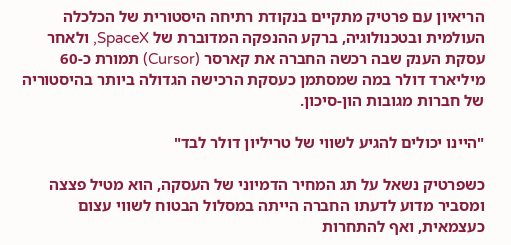הריאיון עם פרטיק מתקיים בנקודת רתיחה היסטורית של הכלכלה העולמית ובטכנולוגיה, ברקע ההנפקה המדוברת של SpaceX, ולאחר עסקת הענק שבה רכשה החברה את קארסר (Cursor) תמורת כ-60 מיליארד דולר במה שמסתמן כעסקת הרכישה הגדולה ביותר בהיסטוריה של חברות מגובות הון-סיכון.

"היינו יכולים להגיע לשווי של טריליון דולר לבד"

כשפרטיק נשאל על תג המחיר הדמיוני של העסקה, הוא מטיל פצצה ומסביר מדוע לדעתו החברה הייתה במסלול הבטוח לשווי עצום כעצמאית, ואף להתחרות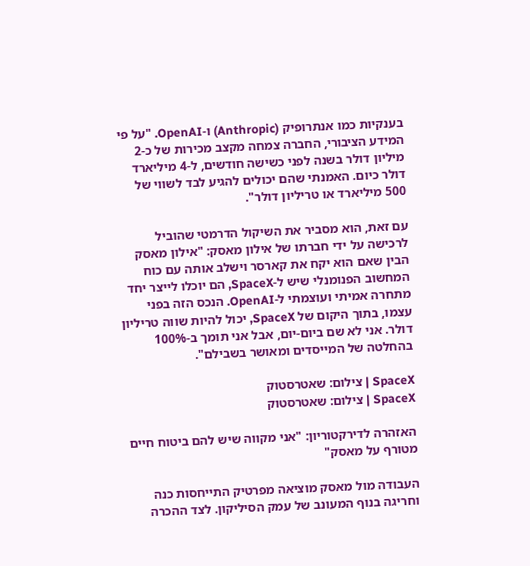בענקיות כמו אנתרופיק (Anthropic) ו-OpenAI. "על פי המידע הציבורי, החברה צמחה מקצב מכירות של כ-2 מיליון דולר בשנה לפני כשישה חודשים, ל-4 מיליארד דולר כיום. האמנתי שהם יכולים להגיע לבד לשווי של 500 מיליארד או טריליון דולר".

עם זאת, הוא מסביר את השיקול הדרמטי שהוביל לרכישה על ידי חברתו של אילון מאסק: "אילון מאסק הבין שאם הוא יקח את קארסר וישלב אותה עם כוח המחשוב הפנומנלי שיש ל-SpaceX, הם יוכלו לייצר יחד מתחרה אמיתי ועוצמתי ל-OpenAI. הנכס הזה בפני עצמו, בתוך היקום של SpaceX, יכול להיות שווה טריליון דולר. אני לא שם ביום-יום, אבל אני תומך ב-100% בהחלטה של המייסדים ומאושר בשבילם".

SpaceX | צילום: שאטרסטוק
SpaceX | צילום: שאטרסטוק

האזהרה לדירקטוריון: "אני מקווה שיש להם ביטוח חיים מטורף על מאסק"

העבודה מול מאסק מוציאה מפרטיק התייחסות כנה וחריגה בנוף המעונב של עמק הסיליקון. לצד ההכרה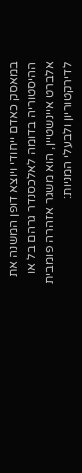במאסק כאדם ייחודי ויוצא דופן המשנה את ההיסטוריה בדומה לאלכסנדר גרהם בל או אלברט איינשטיין, הוא משגר אזהרה פומבית לדירקטוריון ולבעלי המניות: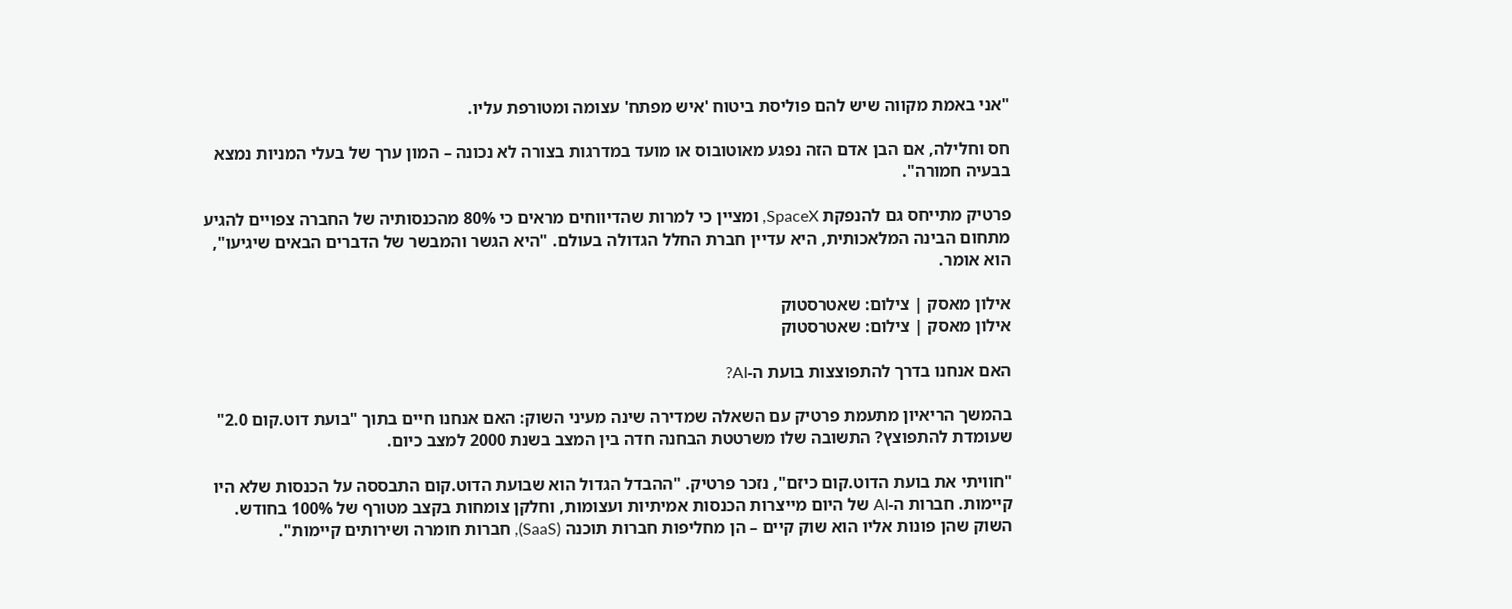"אני באמת מקווה שיש להם פוליסת ביטוח 'איש מפתח' עצומה ומטורפת עליו.

חס וחלילה, אם הבן אדם הזה נפגע מאוטובוס או מועד במדרגות בצורה לא נכונה – המון ערך של בעלי המניות נמצא בבעיה חמורה".

פרטיק מתייחס גם להנפקת SpaceX, ומציין כי למרות שהדיווחים מראים כי 80% מהכנסותיה של החברה צפויים להגיע מתחום הבינה המלאכותית, היא עדיין חברת החלל הגדולה בעולם. "היא הגשר והמבשר של הדברים הבאים שיגיעו", הוא אומר.

אילון מאסק | צילום: שאטרסטוק
אילון מאסק | צילום: שאטרסטוק

האם אנחנו בדרך להתפוצצות בועת ה-AI?

בהמשך הריאיון מתעמת פרטיק עם השאלה שמדירה שינה מעיני השוק: האם אנחנו חיים בתוך "בועת דוט.קום 2.0" שעומדת להתפוצץ? התשובה שלו משרטטת הבחנה חדה בין המצב בשנת 2000 למצב כיום.

"חוויתי את בועת הדוט.קום כיזם", נזכר פרטיק. "ההבדל הגדול הוא שבועת הדוט.קום התבססה על הכנסות שלא היו קיימות. חברות ה-AI של היום מייצרות הכנסות אמיתיות ועצומות, וחלקן צומחות בקצב מטורף של 100% בחודש. השוק שהן פונות אליו הוא שוק קיים – הן מחליפות חברות תוכנה (SaaS), חברות חומרה ושירותים קיימות".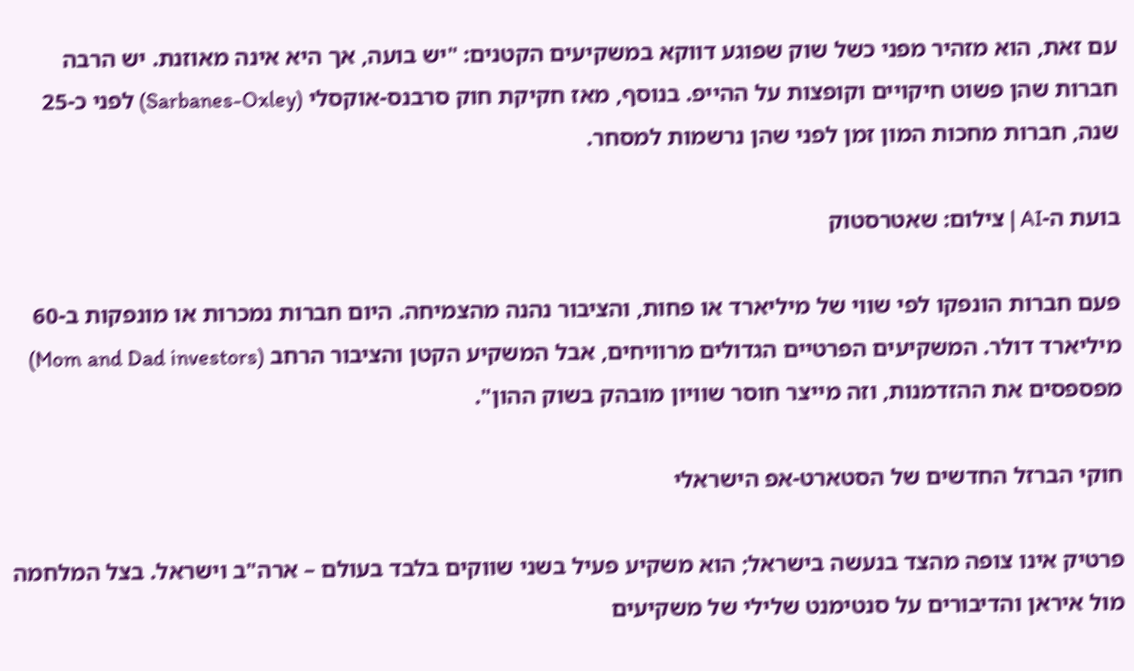עם זאת, הוא מזהיר מפני כשל שוק שפוגע דווקא במשקיעים הקטנים: "יש בועה, אך היא אינה מאוזנת. יש הרבה חברות שהן פשוט חיקויים וקופצות על ההייפ. בנוסף, מאז חקיקת חוק סרבנס-אוקסלי (Sarbanes-Oxley) לפני כ-25 שנה, חברות מחכות המון זמן לפני שהן נרשמות למסחר.

בועת ה-AI | צילום: שאטרסטוק

פעם חברות הונפקו לפי שווי של מיליארד או פחות, והציבור נהנה מהצמיחה. היום חברות נמכרות או מונפקות ב-60 מיליארד דולר. המשקיעים הפרטיים הגדולים מרוויחים, אבל המשקיע הקטן והציבור הרחב (Mom and Dad investors) מפספסים את ההזדמנות, וזה מייצר חוסר שוויון מובהק בשוק ההון".

חוקי הברזל החדשים של הסטארט-אפ הישראלי

פרטיק אינו צופה מהצד בנעשה בישראל; הוא משקיע פעיל בשני שווקים בלבד בעולם – ארה"ב וישראל. בצל המלחמה מול איראן והדיבורים על סנטימנט שלילי של משקיעים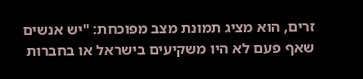זרים, הוא מציג תמונת מצב מפוכחת: "יש אנשים שאף פעם לא היו משקיעים בישראל או בחברות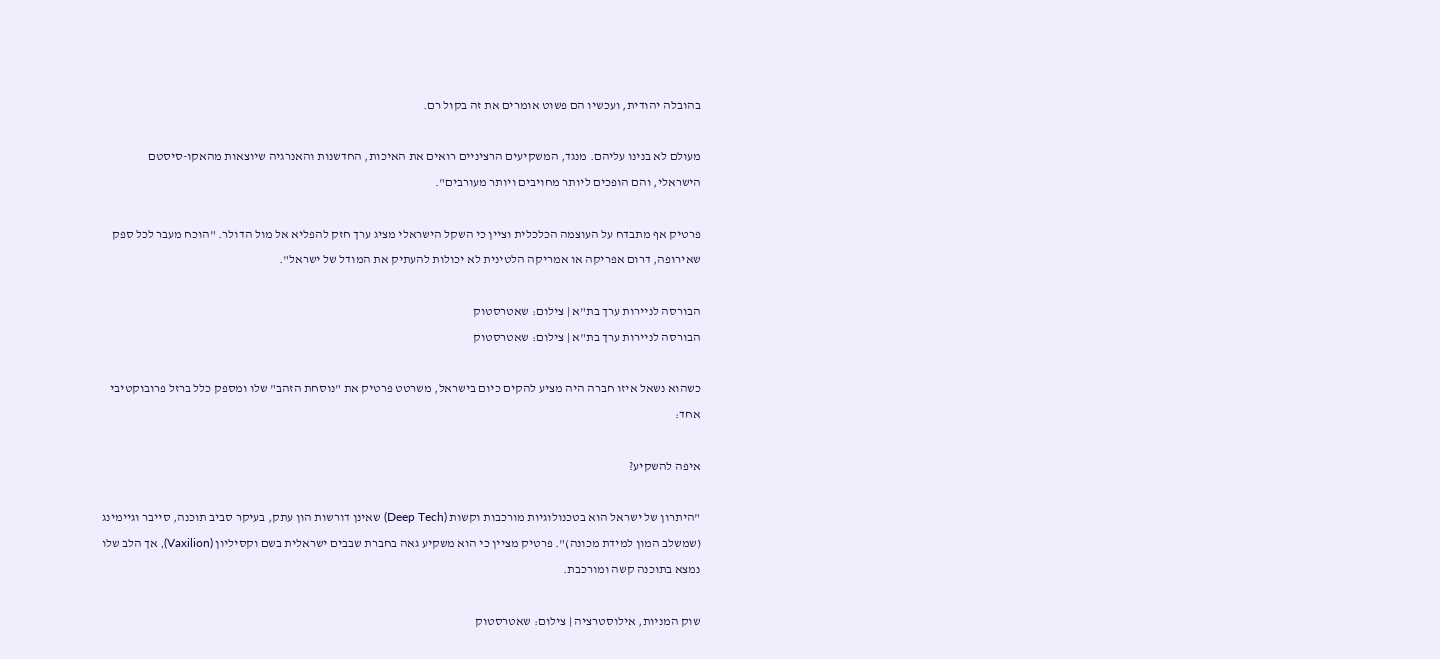בהובלה יהודית, ועכשיו הם פשוט אומרים את זה בקול רם.

מעולם לא בנינו עליהם. מנגד, המשקיעים הרציניים רואים את האיכות, החדשנות והאנרגיה שיוצאות מהאקו-סיסטם הישראלי, והם הופכים ליותר מחויבים ויותר מעורבים".

פרטיק אף מתבדח על העוצמה הכלכלית וציין כי השקל הישראלי מציג ערך חזק להפליא אל מול הדולר. "הוכח מעבר לכל ספק שאירופה, דרום אפריקה או אמריקה הלטינית לא יכולות להעתיק את המודל של ישראל".

הבורסה לניירות ערך בת"א | צילום: שאטרסטוק
הבורסה לניירות ערך בת"א | צילום: שאטרסטוק

כשהוא נשאל איזו חברה היה מציע להקים כיום בישראל, משרטט פרטיק את "נוסחת הזהב" שלו ומספק כלל ברזל פרובוקטיבי אחד:

איפה להשקיע?

"היתרון של ישראל הוא בטכנולוגיות מורכבות וקשות (Deep Tech) שאינן דורשות הון עתק, בעיקר סביב תוכנה, סייבר וגיימינג (שמשלב המון למידת מכונה)". פרטיק מציין כי הוא משקיע גאה בחברת שבבים ישראלית בשם וקסיליון (Vaxilion), אך הלב שלו נמצא בתוכנה קשה ומורכבת.

שוק המניות, אילוסטרציה | צילום: שאטרסטוק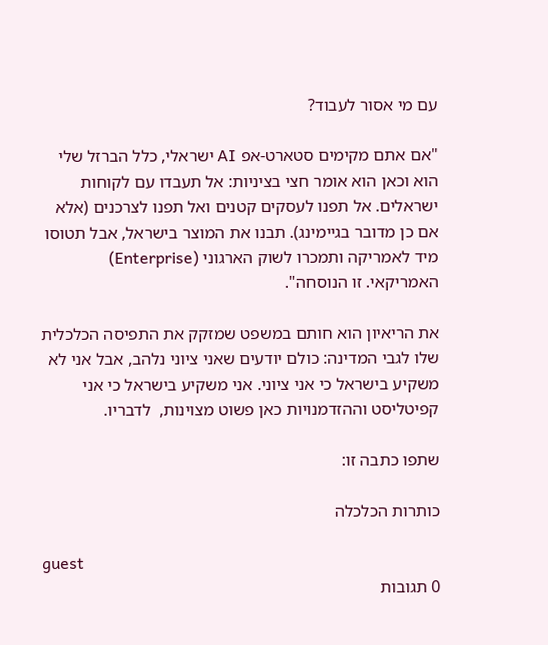עם מי אסור לעבוד?

"אם אתם מקימים סטארט-אפ AI ישראלי, כלל הברזל שלי הוא וכאן הוא אומר חצי בציניות: אל תעבדו עם לקוחות ישראלים. אל תפנו לעסקים קטנים ואל תפנו לצרכנים (אלא אם כן מדובר בגיימינג). תבנו את המוצר בישראל, אבל תטוסו מיד לאמריקה ותמכרו לשוק הארגוני (Enterprise) האמריקאי. זו הנוסחה".

את הריאיון הוא חותם במשפט שמזקק את התפיסה הכלכלית שלו לגבי המדינה: כולם יודעים שאני ציוני נלהב, אבל אני לא משקיע בישראל כי אני ציוני. אני משקיע בישראל כי אני קפיטליסט וההזדמנויות כאן פשוט מצוינות,  לדבריו.

שתפו כתבה זו:

כותרות הכלכלה

guest
0 תגובות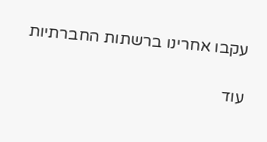עקבו אחרינו ברשתות החברתיות

עוד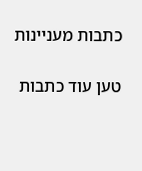כתבות מעניינות

טען עוד כתבות